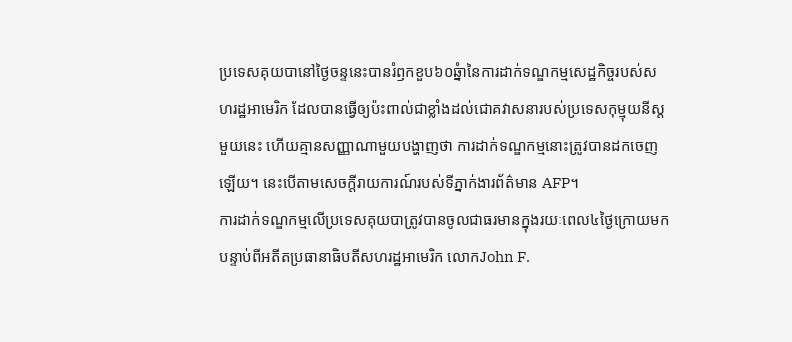ប្រទេសគុយបានៅថ្ងៃចន្ទនេះបានរំឭកខួប៦០ឆ្នំានៃការដាក់ទណ្ឌកម្មសេដ្ឋកិច្ចរបស់សហរដ្ឋអាមេរិក ដែលបានធ្វើឲ្យប៉ះពាល់ជាខ្លាំងដល់ជោគវាសនារបស់ប្រទេសកុម្មុយនីស្តមួយនេះ ហើយគ្មានសញ្ញាណាមួយបង្ហាញថា ការដាក់ទណ្ឌកម្មនោះត្រូវបានដកចេញឡើយ។ នេះបើតាមសេចក្តីរាយការណ៍របស់ទីភ្នាក់ងារព័ត៌មាន AFP។
ការដាក់ទណ្ឌកម្មលើប្រទេសគុយបាត្រូវបានចូលជាធរមានក្នុងរយៈពេល៤ថ្ងៃក្រោយមក បន្ទាប់ពីអតីតប្រធានាធិបតីសហរដ្ឋអាមេរិក លោកJohn F.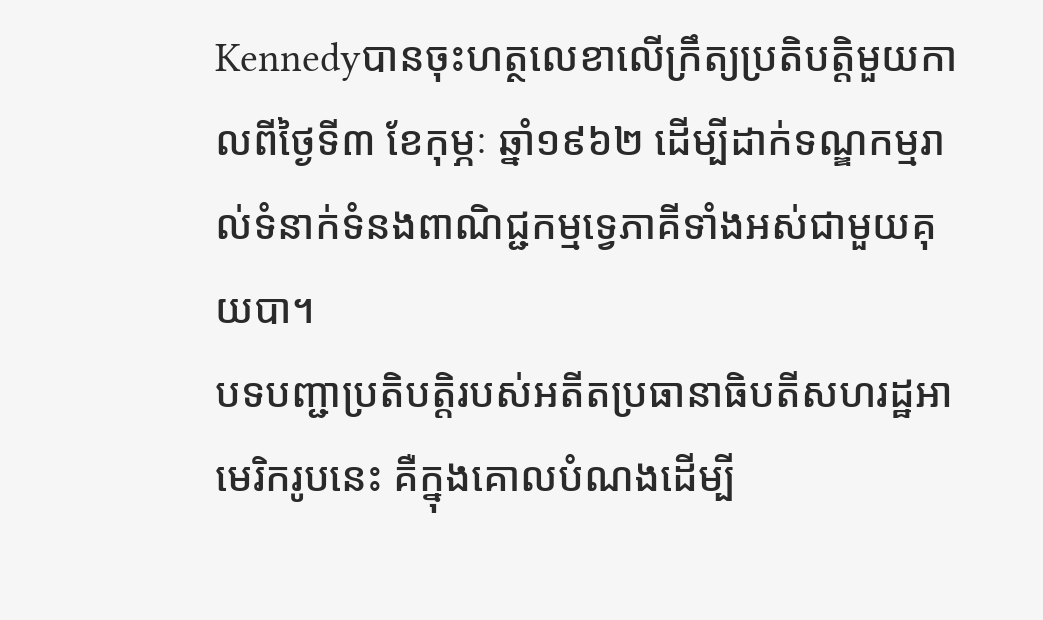Kennedyបានចុះហត្ថលេខាលើក្រឹត្យប្រតិបត្តិមួយកាលពីថ្ងៃទី៣ ខែកុម្ភៈ ឆ្នាំ១៩៦២ ដើម្បីដាក់ទណ្ឌកម្មរាល់ទំនាក់ទំនងពាណិជ្ជកម្មទ្វេភាគីទាំងអស់ជាមួយគុយបា។
បទបញ្ជាប្រតិបត្តិរបស់អតីតប្រធានាធិបតីសហរដ្ឋអាមេរិករូបនេះ គឺក្នុងគោលបំណងដើម្បី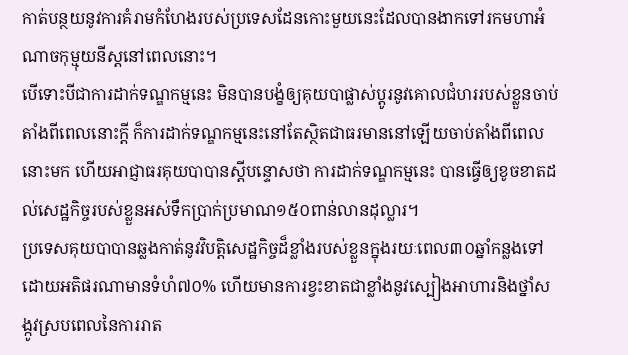កាត់បន្ថយនូវការគំរាមកំហែងរបស់ប្រទេសដែនកោះមួយនេះដែលបានងាកទៅរកមហាអំណាចកុម្មុយនីស្តនៅពេលនោះ។
បើទោះបីជាការដាក់ទណ្ឌកម្មនេះ មិនបានបង្ខំឲ្យគុយបាផ្លាស់ប្តូរនូវគោលជំហររបស់ខ្លួនចាប់តាំងពីពេលនោះក្តី ក៏ការដាក់ទណ្ឌកម្មនេះនៅតែស្ថិតជាធរមាននៅឡើយចាប់តាំងពីពេលនោះមក ហើយអាជ្ញាធរគុយបាបានស្តីបន្ទោសថា ការដាក់ទណ្ឌកម្មនេះ បានធ្វើឲ្យខូចខាតដល់សេដ្ឋកិច្ចរបស់ខ្លួនអស់ទឹកប្រាក់ប្រមាណ១៥០ពាន់លានដុល្លារ។
ប្រទេសគុយបាបានឆ្លងកាត់នូវវិបត្តិសេដ្ឋកិច្ចដ៏ខ្លាំងរបស់ខ្លួនក្នុងរយៈពេល៣០ឆ្នាំកន្លងទៅ ដោយអតិផរណាមានទំហំ៧០% ហើយមានការខ្វះខាតជាខ្លាំងនូវស្បៀងអាហារនិងថ្នាំសង្កូវស្របពេលនៃការរាត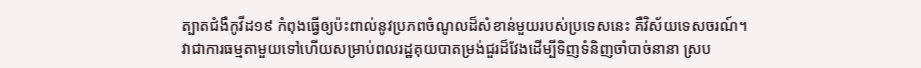ត្បាតជំងឺកូវីដ១៩ កំពុងធ្វើឲ្យប៉ះពាល់នូវប្រភពចំណូលដ៏សំខាន់មួយរបស់ប្រទេសនេះ គឺវិស័យទេសចរណ៍។
វាជាការធម្មតាមួយទៅហើយសម្រាប់ពលរដ្ឋគុយបាតម្រង់ជួរដ៏វែងដើម្បីទិញទំនិញចាំបាច់នានា ស្រប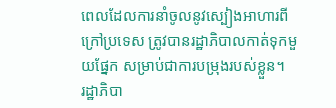ពេលដែលការនាំចូលនូវស្បៀងអាហារពីក្រៅប្រទេស ត្រូវបានរដ្ឋាភិបាលកាត់ទុកមួយផ្នែក សម្រាប់ជាការបម្រុងរបស់ខ្លួន។
រដ្ឋាភិបា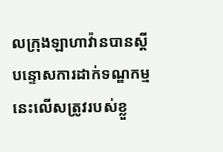លក្រុងឡាហាវ៉ានបានស្តីបន្ទោសការដាក់ទណ្ឌកម្មនេះលើសត្រូវរបស់ខ្លួ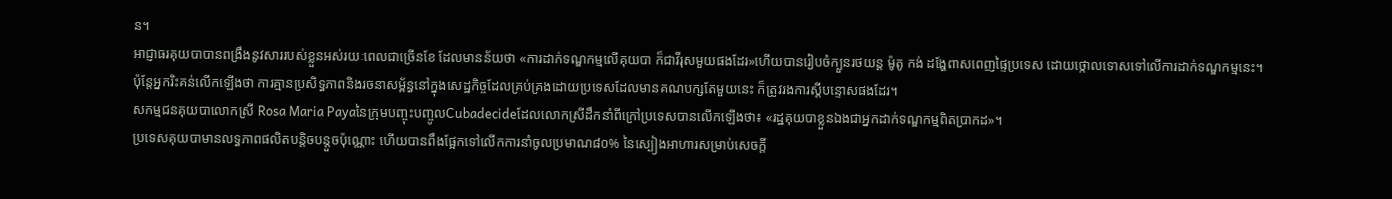ន។
អាជ្ញាធរគុយបាបានពង្រឹងនូវសាររបស់ខ្លួនអស់រយៈពេលជាច្រើនខែ ដែលមានន័យថា «ការដាក់ទណ្ឌកម្មលើគុយបា ក៏ជាវីរុសមួយផងដែរ»ហើយបានរៀបចំក្បួនរថយន្ត ម៉ូតូ កង់ ដង្ហែពាសពេញផ្ទៃប្រទេស ដោយថ្កោលទោសទៅលើការដាក់ទណ្ឌកម្មនេះ។
ប៉ុន្តែអ្នករិះគន់លើកឡើងថា ការគ្មានប្រសិទ្ធភាពនិងរចនាសម្ព័ន្ធនៅក្នុងសេដ្ឋកិច្ចដែលគ្រប់គ្រងដោយប្រទេសដែលមានគណបក្សតែមួយនេះ ក៏ត្រូវរងការស្តីបន្ទោសផងដែរ។
សកម្មជនគុយបាលោកស្រី Rosa Maria Payaនៃក្រុមបញ្ចុះបញ្ចូលCubadecideដែលលោកស្រីដឹកនាំពីក្រៅប្រទេសបានលើកឡើងថា៖ «រដ្ឋគុយបាខ្លួនឯងជាអ្នកដាក់ទណ្ឌកម្មពិតប្រាកដ»។
ប្រទេសគុយបាមានលទ្ធភាពផលិតបន្តិចបន្តួចប៉ុណ្ណោះ ហើយបានពឹងផ្អែកទៅលើកការនាំចូលប្រមាណ៨០% នៃស្បៀងអាហារសម្រាប់សេចក្តី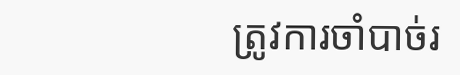ត្រូវការចាំបាច់រ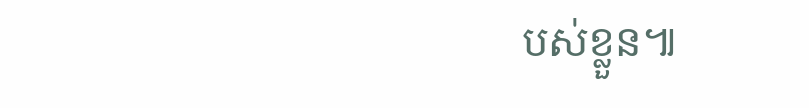បស់ខ្លួន៕